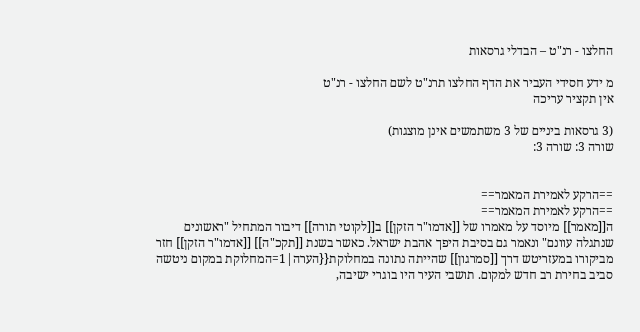החלצו - רנ"ט – הבדלי גרסאות

מ ידע חסידי העביר את הדף החלצו תרנ"ט לשם החלצו - רנ"ט
אין תקציר עריכה

(3 גרסאות ביניים של 3 משתמשים אינן מוצגות)
שורה 3: שורה 3:


==הרקע לאמירת המאמר==
==הרקע לאמירת המאמר==
ה[[מאמר]] מיוסד על מאמרו של [[אדמו"ר הזקן]] ב[[לקוטי תורה]] דיבור המתחיל "ראשונים שנתגלה עוונם" ונאמר גם בסיבת היפך אהבת ישראל. כאשר בשנת [[תקכ"ה]] [[אדמו"ר הזקן]] חזר מביקורו במעזריטש דרך [[סמרגון]] שהייתה נתונה במחלוקת{{הערה|1=המחלוקת במקום ניטשה סביב בחירת רב חדש למקום. תושבי העיר היו בוגרי ישיבה,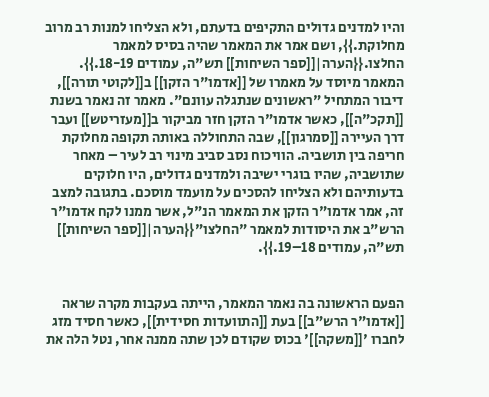והיו למדנים גדולים התקיפים בדעתם, ולא הצליחו למנות רב מרוב מחלוקת.}}, ושם אמר את המאמר שהיה בסיס למאמר החלצו.{{הערה|[[ספר השיחות]] תש"ה, עמודים 18-19.}}.
המאמר מיוסד על מאמרו של [[אדמו"ר הזקן]] ב[[לקוטי תורה]], דיבור המתחיל "ראשונים שנתגלה עוונם". מאמר זה נאמר בשנת [[תקכ"ה]], כאשר אדמו"ר הזקן חזר מביקור ב[[מעזריטש]] ועבר דרך העיירה [[סמרגון]], שבה התחוללה באותה תקופה מחלוקת חריפה בין תושביה. הוויכוח נסב סביב מינוי רב לעיר – מאחר שתושביה, שהיו בוגרי ישיבה ולמדנים גדולים, היו חלוקים בדעותיהם ולא הצליחו להסכים על מועמד מוסכם. בתגובה למצב זה, אמר אדמו"ר הזקן את המאמר הנ"ל, אשר ממנו לקח אדמו"ר הרש"ב את היסודות למאמר "החלצו"{{הערה|[[ספר השיחות]] תש"ה, עמודים 18–19.}}.


הפעם הראשונה בה נאמר המאמר, הייתה בעקבות מקרה שראה [[אדמו"ר הרש"ב]] בעת [[התוועדות חסידית]], כאשר חסיד מזג לחברו '[[משקה]]' בכוס שקודם לכן שתה ממנה אחר, נטל הלה את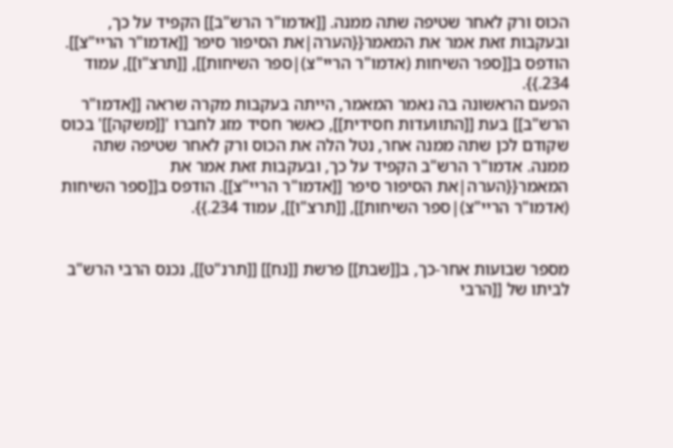הכוס ורק לאחר שטיפה שתה ממנה. [[אדמו"ר הרש"ב]] הקפיד על כך, ובעקבות זאת אמר את המאמר{{הערה|את הסיפור סיפר [[אדמו"ר הריי"צ]]. הודפס ב[[ספר השיחות (אדמו"ר הריי"צ)|ספר השיחות]], [[תרצ"ו]], עמוד 234.}}.
הפעם הראשונה בה נאמר המאמר, הייתה בעקבות מקרה שראה [[אדמו"ר הרש"ב]] בעת [[התוועדות חסידית]], כאשר חסיד מזג לחברו '[[משקה]]' בכוס שקודם לכן שתה ממנה אחר, נטל הלה את הכוס ורק לאחר שטיפה שתה ממנה. אדמו"ר הרש"ב הקפיד על כך, ובעקבות זאת אמר את המאמר{{הערה|את הסיפור סיפר [[אדמו"ר הריי"צ]]. הודפס ב[[ספר השיחות (אדמו"ר הריי"צ)|ספר השיחות]], [[תרצ"ו]], עמוד 234.}}.


מספר שבועות אחר-כך, ב[[שבת]] פרשת [[נח]] [[תרנ"ט]], נכנס הרבי הרש"ב לביתו של [[הרבי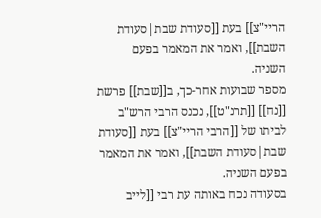הריי"צ]] בעת [[סעודת שבת|סעודת השבת]], ואמר את המאמר בפעם השניה.
מספר שבועות אחר-כך, ב[[שבת]] פרשת [[נח]] [[תרנ"ט]], נכנס הרבי הרש"ב לביתו של [[הרבי הריי"צ]] בעת [[סעודת שבת|סעודת השבת]], ואמר את המאמר בפעם השניה.
בסעודה נכח באותה עת רבי [[לייב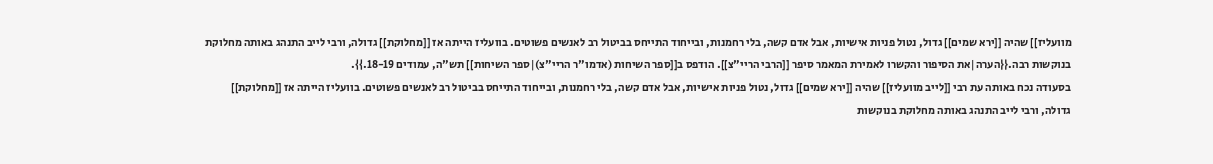מוועליז]] שהיה [[ירא שמים]] גדול, נטול פניות אישיות, אבל אדם קשה, בלי רחמנות, ובייחוד התייחס בביטול רב לאנשים פשוטים. בוועליז הייתה אז [[מחלוקת]] גדולה, ורבי לייב התנהג באותה מחלוקת בנוקשות רבה.{{הערה|את הסיפור והקשרו לאמירת המאמר סיפר [[הרבי הריי"צ]]. הודפס ב[[ספר השיחות (אדמו"ר הריי"צ)|ספר השיחות]] תש"ה, עמודים 18-19.}}.
בסעודה נכח באותה עת רבי [[לייב מוועליז]] שהיה [[ירא שמים]] גדול, נטול פניות אישיות, אבל אדם קשה, בלי רחמנות, ובייחוד התייחס בביטול רב לאנשים פשוטים. בוועליז הייתה אז [[מחלוקת]] גדולה, ורבי לייב התנהג באותה מחלוקת בנוקשות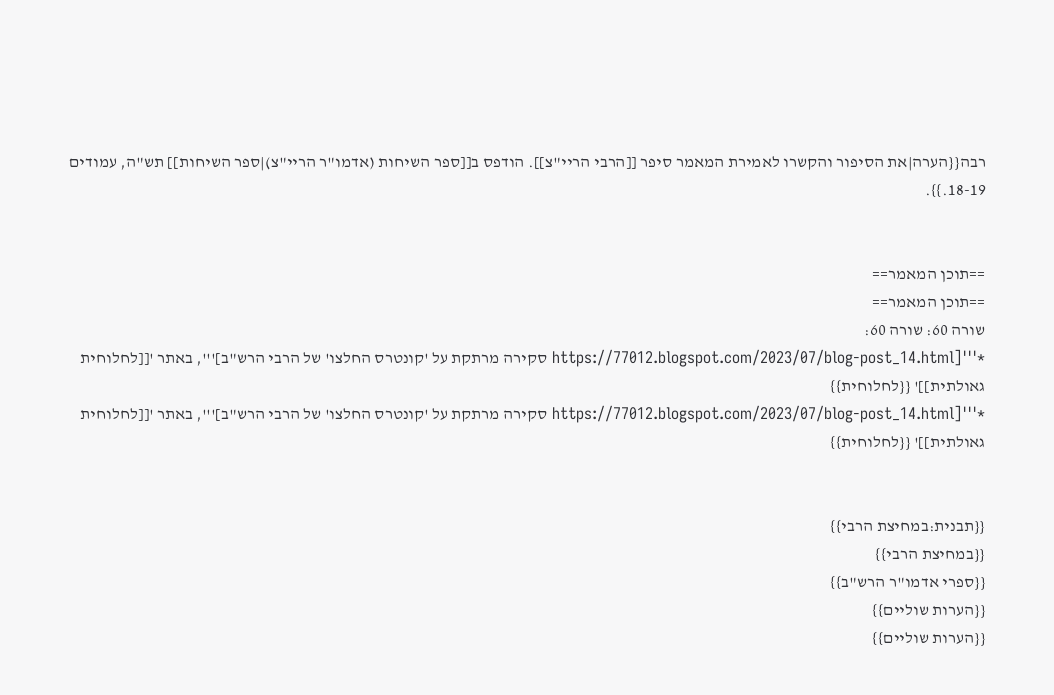רבה{{הערה|את הסיפור והקשרו לאמירת המאמר סיפר [[הרבי הריי"צ]]. הודפס ב[[ספר השיחות (אדמו"ר הריי"צ)|ספר השיחות]] תש"ה, עמודים 18-19.}}.


==תוכן המאמר==
==תוכן המאמר==
שורה 60: שורה 60:
*'''[https://77012.blogspot.com/2023/07/blog-post_14.html סקירה מרתקת על 'קונטרס החלצו' של הרבי הרש"ב]''', באתר '[[לחלוחית גאולתית]]' {{לחלוחית}}
*'''[https://77012.blogspot.com/2023/07/blog-post_14.html סקירה מרתקת על 'קונטרס החלצו' של הרבי הרש"ב]''', באתר '[[לחלוחית גאולתית]]' {{לחלוחית}}


{{תבנית:במחיצת הרבי}}
{{במחיצת הרבי}}
{{ספרי אדמו"ר הרש"ב}}
{{הערות שוליים}}
{{הערות שוליים}}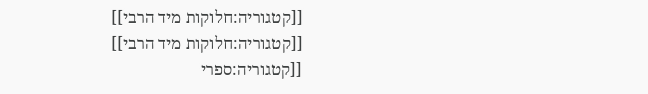[[קטגוריה:חלוקות מיד הרבי]]
[[קטגוריה:חלוקות מיד הרבי]]
[[קטגוריה:ספרי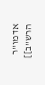אדמו"ר הרש"ב]]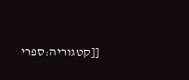[[קטגוריה:ספרי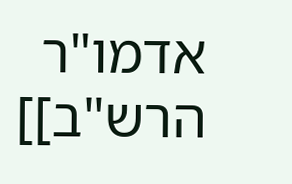אדמו"ר הרש"ב]]